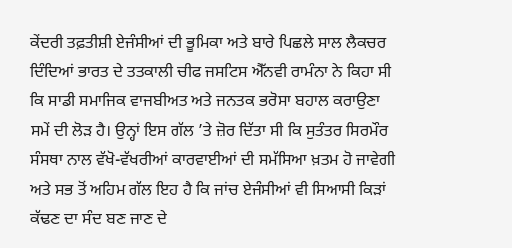ਕੇਂਦਰੀ ਤਫ਼ਤੀਸ਼ੀ ਏਜੰਸੀਆਂ ਦੀ ਭੂਮਿਕਾ ਅਤੇ ਬਾਰੇ ਪਿਛਲੇ ਸਾਲ ਲੈਕਚਰ ਦਿੰਦਿਆਂ ਭਾਰਤ ਦੇ ਤਤਕਾਲੀ ਚੀਫ ਜਸਟਿਸ ਐੱਨਵੀ ਰਾਮੰਨਾ ਨੇ ਕਿਹਾ ਸੀ ਕਿ ਸਾਡੀ ਸਮਾਜਿਕ ਵਾਜਬੀਅਤ ਅਤੇ ਜਨਤਕ ਭਰੋਸਾ ਬਹਾਲ ਕਰਾਉਣਾ ਸਮੇਂ ਦੀ ਲੋੜ ਹੈ। ਉਨ੍ਹਾਂ ਇਸ ਗੱਲ ’ਤੇ ਜ਼ੋਰ ਦਿੱਤਾ ਸੀ ਕਿ ਸੁਤੰਤਰ ਸਿਰਮੌਰ ਸੰਸਥਾ ਨਾਲ ਵੱਖੋ-ਵੱਖਰੀਆਂ ਕਾਰਵਾਈਆਂ ਦੀ ਸਮੱਸਿਆ ਖ਼ਤਮ ਹੋ ਜਾਵੇਗੀ ਅਤੇ ਸਭ ਤੋਂ ਅਹਿਮ ਗੱਲ ਇਹ ਹੈ ਕਿ ਜਾਂਚ ਏਜੰਸੀਆਂ ਵੀ ਸਿਆਸੀ ਕਿੜਾਂ ਕੱਢਣ ਦਾ ਸੰਦ ਬਣ ਜਾਣ ਦੇ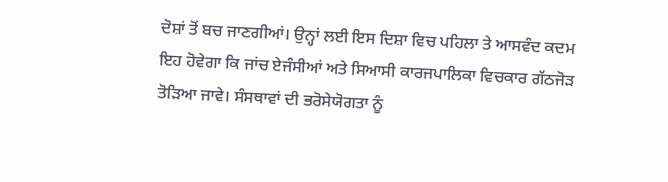ਦੋਸ਼ਾਂ ਤੋਂ ਬਚ ਜਾਣਗੀਆਂ। ਉਨ੍ਹਾਂ ਲਈ ਇਸ ਦਿਸ਼ਾ ਵਿਚ ਪਹਿਲਾ ਤੇ ਆਸਵੰਦ ਕਦਮ ਇਹ ਹੋਵੇਗਾ ਕਿ ਜਾਂਚ ਏਜੰਸੀਆਂ ਅਤੇ ਸਿਆਸੀ ਕਾਰਜਪਾਲਿਕਾ ਵਿਚਕਾਰ ਗੱਠਜੋੜ ਤੋੜਿਆ ਜਾਵੇ। ਸੰਸਥਾਵਾਂ ਦੀ ਭਰੋਸੇਯੋਗਤਾ ਨੂੰ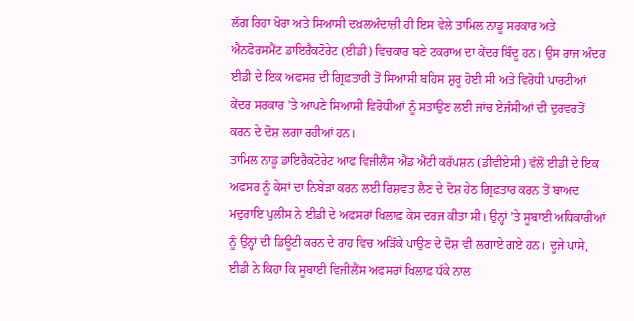ਲੱਗ ਰਿਹਾ ਖੋਰਾ ਅਤੇ ਸਿਆਸੀ ਦਖ਼ਲਅੰਦਾਜ਼ੀ ਹੀ ਇਸ ਵੇਲੇ ਤਾਮਿਲ ਨਾਡੂ ਸਰਕਾਰ ਅਤੇ ਐਨਫੋਰਸਮੈਂਟ ਡਾਇਰੈਕਟੋਰੇਟ (ਈਡੀ) ਵਿਚਕਾਰ ਬਣੇ ਟਕਰਾਅ ਦਾ ਕੇਂਦਰ ਬਿੰਦੂ ਹਨ। ਉਸ ਰਾਜ ਅੰਦਰ ਈਡੀ ਦੇ ਇਕ ਅਫਸਰ ਦੀ ਗ੍ਰਿਫ਼ਤਾਰੀ ਤੋਂ ਸਿਆਸੀ ਬਹਿਸ ਸ਼ੁਰੂ ਹੋਈ ਸੀ ਅਤੇ ਵਿਰੋਧੀ ਪਾਰਟੀਆਂ ਕੇਂਦਰ ਸਰਕਾਰ ’ਤੇ ਆਪਣੇ ਸਿਆਸੀ ਵਿਰੋਧੀਆਂ ਨੂੰ ਸਤਾਉਣ ਲਈ ਜਾਂਚ ਏਜੰਸੀਆਂ ਦੀ ਦੁਰਵਰਤੋਂ ਕਰਨ ਦੇ ਦੋਸ਼ ਲਗਾ ਰਹੀਆਂ ਹਨ।
ਤਾਮਿਲ ਨਾਡੂ ਡਾਇਰੈਕਟੋਰੇਟ ਆਫ ਵਿਜੀਲੈਂਸ ਐਂਡ ਐਂਟੀ ਕਰੱਪਸ਼ਨ (ਡੀਵੀਏਸੀ) ਵੱਲੋਂ ਈਡੀ ਦੇ ਇਕ ਅਫਸਰ ਨੂੰ ਕੇਸਾਂ ਦਾ ਨਿਬੇੜਾ ਕਰਨ ਲਈ ਰਿਸ਼ਵਤ ਲੈਣ ਦੇ ਦੋਸ਼ ਹੇਠ ਗ੍ਰਿਫ਼ਤਾਰ ਕਰਨ ਤੋਂ ਬਾਅਦ ਮਦੁਰਾਇ ਪੁਲੀਸ ਨੇ ਈਡੀ ਦੇ ਅਫਸਰਾਂ ਖਿਲਾਫ਼ ਕੇਸ ਦਰਜ ਕੀਤਾ ਸੀ। ਉਨ੍ਹਾਂ ’ਤੇ ਸੂਬਾਈ ਅਧਿਕਾਰੀਆਂ ਨੂੰ ਉਨ੍ਹਾਂ ਦੀ ਡਿਊਟੀ ਕਰਨ ਦੇ ਰਾਹ ਵਿਚ ਅੜਿੱਕੇ ਪਾਉਣ ਦੇ ਦੋਸ਼ ਵੀ ਲਗਾਏ ਗਏ ਹਨ। ਦੂਜੇ ਪਾਸੇ, ਈਡੀ ਨੇ ਕਿਹਾ ਕਿ ਸੂਬਾਈ ਵਿਜੀਲੈਂਸ ਅਫਸਰਾਂ ਖਿਲਾਫ਼ ਧੱਕੇ ਨਾਲ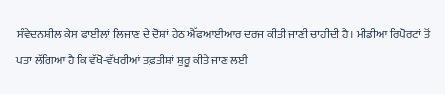ਸੰਵੇਦਨਸ਼ੀਲ ਕੇਸ ਫਾਈਲਾਂ ਲਿਜਾਣ ਦੇ ਦੋਸ਼ਾਂ ਹੇਠ ਐੱਫਆਈਆਰ ਦਰਜ ਕੀਤੀ ਜਾਣੀ ਚਾਹੀਦੀ ਹੈ। ਮੀਡੀਆ ਰਿਪੋਰਟਾਂ ਤੋਂ ਪਤਾ ਲੱਗਿਆ ਹੈ ਕਿ ਵੱਖੋ-ਵੱਖਰੀਆਂ ਤਫ਼ਤੀਸ਼ਾਂ ਸ਼ੁਰੂ ਕੀਤੇ ਜਾਣ ਲਈ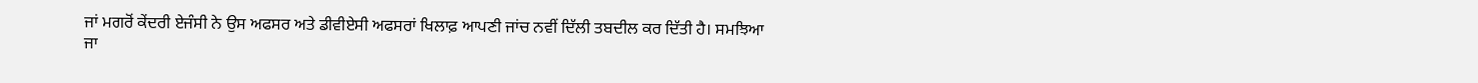ਜਾਂ ਮਗਰੋਂ ਕੇਂਦਰੀ ਏਜੰਸੀ ਨੇ ਉਸ ਅਫਸਰ ਅਤੇ ਡੀਵੀਏਸੀ ਅਫਸਰਾਂ ਖਿਲਾਫ਼ ਆਪਣੀ ਜਾਂਚ ਨਵੀਂ ਦਿੱਲੀ ਤਬਦੀਲ ਕਰ ਦਿੱਤੀ ਹੈ। ਸਮਝਿਆ ਜਾ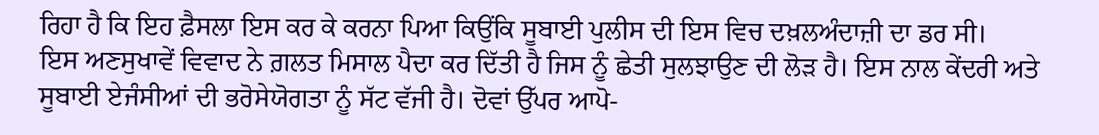ਰਿਹਾ ਹੈ ਕਿ ਇਹ ਫ਼ੈਸਲਾ ਇਸ ਕਰ ਕੇ ਕਰਨਾ ਪਿਆ ਕਿਉਂਕਿ ਸੂਬਾਈ ਪੁਲੀਸ ਦੀ ਇਸ ਵਿਚ ਦਖ਼ਲਅੰਦਾਜ਼ੀ ਦਾ ਡਰ ਸੀ।
ਇਸ ਅਣਸੁਖਾਵੇਂ ਵਿਵਾਦ ਨੇ ਗ਼ਲਤ ਮਿਸਾਲ ਪੈਦਾ ਕਰ ਦਿੱਤੀ ਹੈ ਜਿਸ ਨੂੰ ਛੇਤੀ ਸੁਲਝਾਉਣ ਦੀ ਲੋੜ ਹੈ। ਇਸ ਨਾਲ ਕੇਂਦਰੀ ਅਤੇ ਸੂਬਾਈ ਏਜੰਸੀਆਂ ਦੀ ਭਰੋਸੇਯੋਗਤਾ ਨੂੰ ਸੱਟ ਵੱਜੀ ਹੈ। ਦੋਵਾਂ ਉੱਪਰ ਆਪੋ-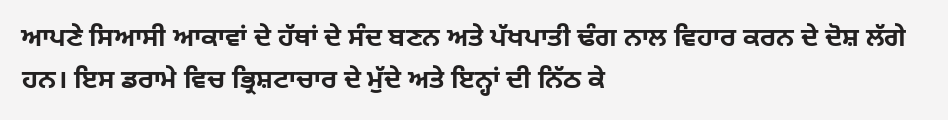ਆਪਣੇ ਸਿਆਸੀ ਆਕਾਵਾਂ ਦੇ ਹੱਥਾਂ ਦੇ ਸੰਦ ਬਣਨ ਅਤੇ ਪੱਖਪਾਤੀ ਢੰਗ ਨਾਲ ਵਿਹਾਰ ਕਰਨ ਦੇ ਦੋਸ਼ ਲੱਗੇ ਹਨ। ਇਸ ਡਰਾਮੇ ਵਿਚ ਭ੍ਰਿਸ਼ਟਾਚਾਰ ਦੇ ਮੁੱਦੇ ਅਤੇ ਇਨ੍ਹਾਂ ਦੀ ਨਿੱਠ ਕੇ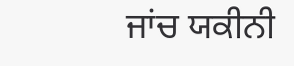ਜਾਂਚ ਯਕੀਨੀ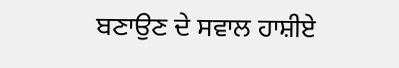ਬਣਾਉਣ ਦੇ ਸਵਾਲ ਹਾਸ਼ੀਏ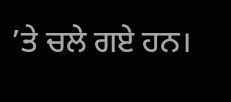’ਤੇ ਚਲੇ ਗਏ ਹਨ।